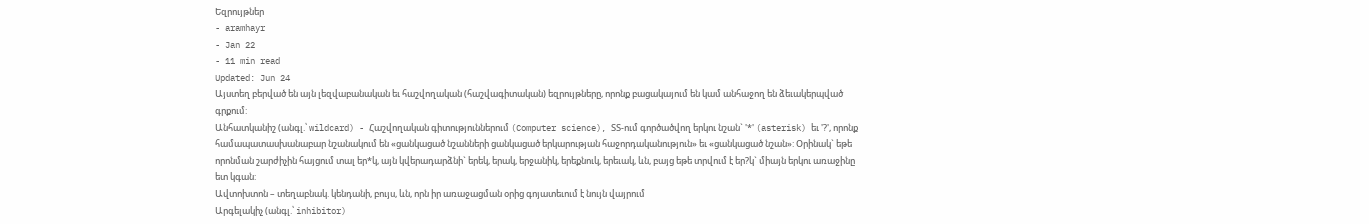Եզրույթներ
- aramhayr
- Jan 22
- 11 min read
Updated: Jun 24
Այստեղ բերված են այն լեզվաբանական եւ հաշվողական (հաշվագիտական) եզրույթները, որոնք բացակայում են կամ անհաջող են ձեւակերպված գրքում:
Անհատկանիշ (անգլ.՝ wildcard) - Հաշվողական գիտություններում (Computer science), ՏՏ-ում գործածվող երկու նշան` '*' (asterisk) եւ '?', որոնք համապատասխանաբար նշանակում են «ցանկացած նշանների ցանկացած երկարության հաջորդականություն» եւ «ցանկացած նշան»: Օրինակ` եթե որոնման շարժիչին հայցում տալ եր*կ, այն կվերադարձնի` երեկ, երակ, երջանիկ, երեքնուկ, երեւակ, ևն, բայց եթե տրվում է եր?կ` միայն երկու առաջինը ետ կգան:
Ավտոխտոն – տեղաբնակ. կենդանի, բույս, ևն, որն իր առաջացման օրից գոյատեւում է նույն վայրում
Արգելակիչ (անգլ.՝ inhibitor)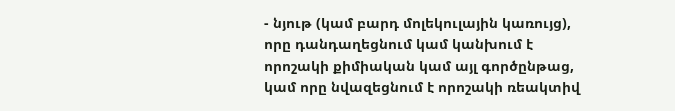- նյութ (կամ բարդ մոլեկուլային կառույց), որը դանդաղեցնում կամ կանխում է որոշակի քիմիական կամ այլ գործընթաց, կամ որը նվազեցնում է որոշակի ռեակտիվ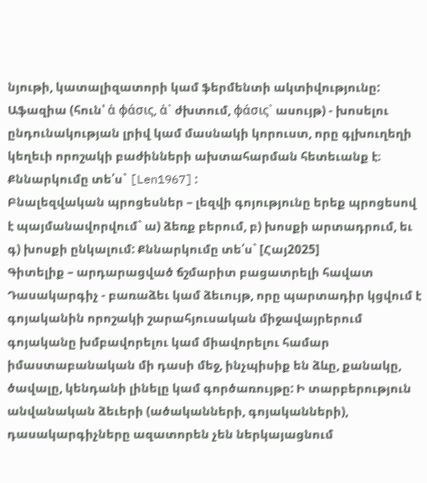նյութի, կատալիզատորի կամ ֆերմենտի ակտիվությունը:
Աֆազիա (հուն՝ ἀ φάσις, ἀ` ժխտում, φάσις` ասույթ) - խոսելու ընդունակության լրիվ կամ մասնակի կորուստ, որը գլխուղեղի կեղեւի որոշակի բաժինների ախտահարման հետեւանք է։ Քննարկումը տե՛ս` [Len1967]:
Բնալեզվական պրոցեսներ – լեզվի գոյությունը երեք պրոցեսով է պայմանավորվում` ա) ձեռք բերում, բ) խոսքի արտադրում, եւ գ) խոսքի ընկալում: Քննարկումը տե՛ս` [Հայ2025]
Գիտելիք – արդարացված ճշմարիտ բացատրելի հավատ
Դասակարգիչ - բառաձեւ կամ ձեւույթ, որը պարտադիր կցվում է գոյականին որոշակի շարահյուսական միջավայրերում գոյականը խմբավորելու կամ միավորելու համար իմաստաբանական մի դասի մեջ, ինչպիսիք են ձևը, քանակը, ծավալը, կենդանի լինելը կամ գործառույթը: Ի տարբերություն անվանական ձեւերի (ածականների, գոյականների), դասակարգիչները ազատորեն չեն ներկայացնում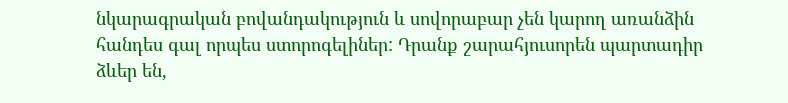նկարագրական բովանդակություն և սովորաբար չեն կարող առանձին հանդես գալ որպես ստորոգելիներ: Դրանք շարահյուսորեն պարտադիր ձևեր են,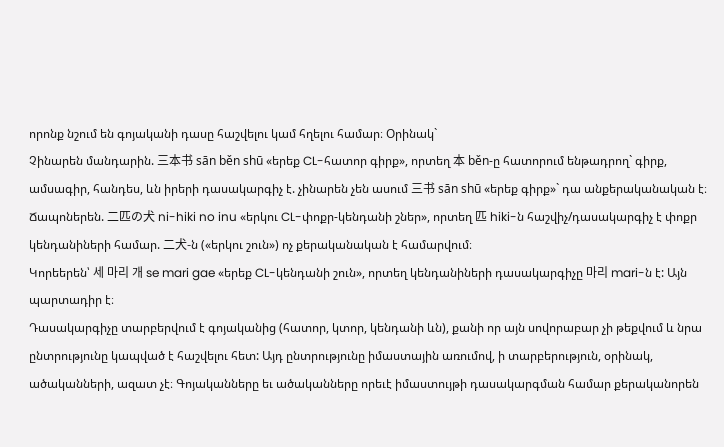որոնք նշում են գոյականի դասը հաշվելու կամ հղելու համար։ Օրինակ`
Չինարեն մանդարին. 三本书 sān běn shū «երեք CL-հատոր գիրք», որտեղ 本 běn-ը հատորում ենթադրող` գիրք, ամսագիր, հանդես, ևն իրերի դասակարգիչ է. չինարեն չեն ասում 三书 sān shū «երեք գիրք»` դա անքերականական է։
Ճապոներեն. 二匹の犬 ni-hiki no inu «երկու CL-փոքր-կենդանի շներ», որտեղ 匹 hiki-ն հաշվիչ/դասակարգիչ է փոքր կենդանիների համար. 二犬-ն («երկու շուն») ոչ քերականական է համարվում։
Կորեերեն՝ 세 마리 개 se mari gae «երեք CL-կենդանի շուն», որտեղ կենդանիների դասակարգիչը 마리 mari-ն է: Այն պարտադիր է։
Դասակարգիչը տարբերվում է գոյականից (հատոր, կտոր, կենդանի ևն), քանի որ այն սովորաբար չի թեքվում և նրա ընտրությունը կապված է հաշվելու հետ: Այդ ընտրությունը իմաստային առումով, ի տարբերություն, օրինակ, ածականների, ազատ չէ։ Գոյականները եւ ածականները որեւէ իմաստույթի դասակարգման համար քերականորեն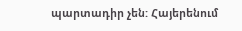պարտադիր չեն: Հայերենում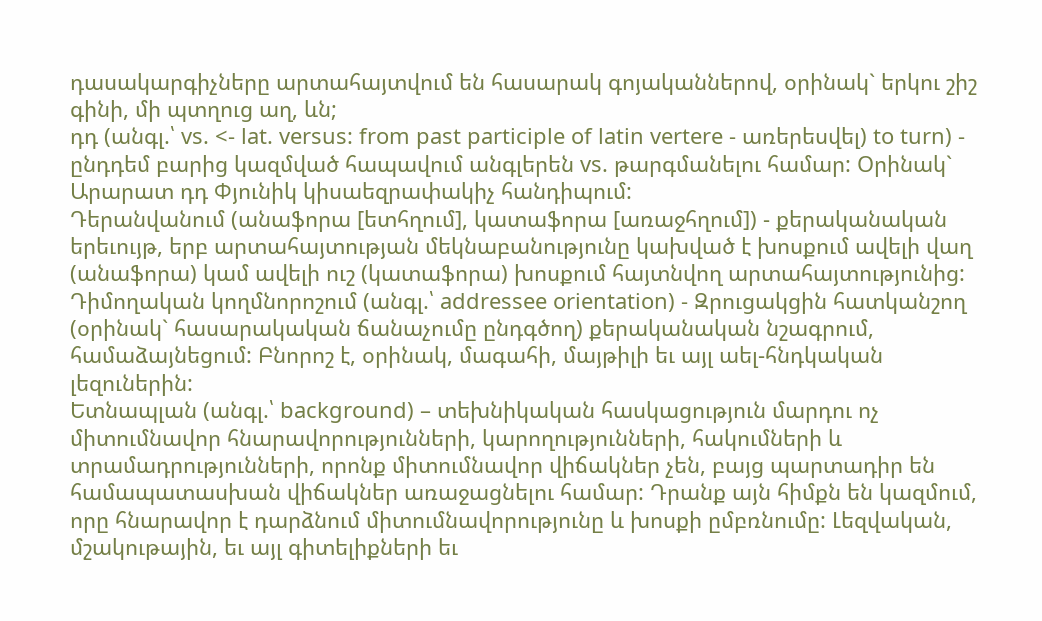դասակարգիչները արտահայտվում են հասարակ գոյականներով, օրինակ` երկու շիշ գինի, մի պտղուց աղ, ևն;
դդ (անգլ.՝ vs. <- lat. versus: from past participle of latin vertere - առերեսվել) to turn) - ընդդեմ բարից կազմված հապավում անգլերեն vs. թարգմանելու համար: Օրինակ` Արարատ դդ Փյունիկ կիսաեզրափակիչ հանդիպում:
Դերանվանում (անաֆորա [ետհղում], կատաֆորա [առաջհղում]) - քերականական երեւույթ, երբ արտահայտության մեկնաբանությունը կախված է խոսքում ավելի վաղ (անաֆորա) կամ ավելի ուշ (կատաֆորա) խոսքում հայտնվող արտահայտությունից:
Դիմողական կողմնորոշում (անգլ.՝ addressee orientation) - Զրուցակցին հատկանշող (օրինակ` հասարակական ճանաչումը ընդգծող) քերականական նշագրում, համաձայնեցում: Բնորոշ է, օրինակ, մագահի, մայթիլի եւ այլ աել-հնդկական լեզուներին:
Ետնապլան (անգլ.՝ background) – տեխնիկական հասկացություն մարդու ոչ միտումնավոր հնարավորությունների, կարողությունների, հակումների և տրամադրությունների, որոնք միտումնավոր վիճակներ չեն, բայց պարտադիր են համապատասխան վիճակներ առաջացնելու համար: Դրանք այն հիմքն են կազմում, որը հնարավոր է դարձնում միտումնավորությունը և խոսքի ըմբռնումը: Լեզվական, մշակութային, եւ այլ գիտելիքների եւ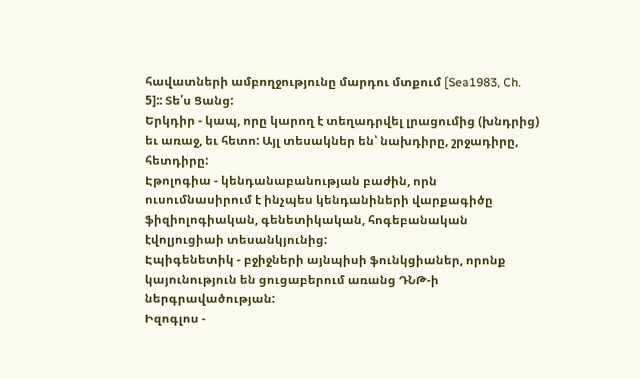հավատների ամբողջությունը մարդու մտքում [Sea1983, Ch. 5]:: Տե՛ս Ցանց:
Երկդիր - կապ, որը կարող է տեղադրվել լրացումից (խնդրից) եւ առաջ, եւ հետո: Այլ տեսակներ են՝ նախդիրը, շրջադիրը, հետդիրը:
Էթոլոգիա - կենդանաբանության բաժին, որն ուսումնասիրում է ինչպես կենդանիների վարքագիծը ֆիզիոլոգիական, գենետիկական, հոգեբանական էվոլյուցիաի տեսանկյունից:
Էպիգենետիկ - բջիջների այնպիսի ֆունկցիաներ, որոնք կայունություն են ցուցաբերում առանց ԴՆԹ-ի ներգրավածության:
Իզոգլոս -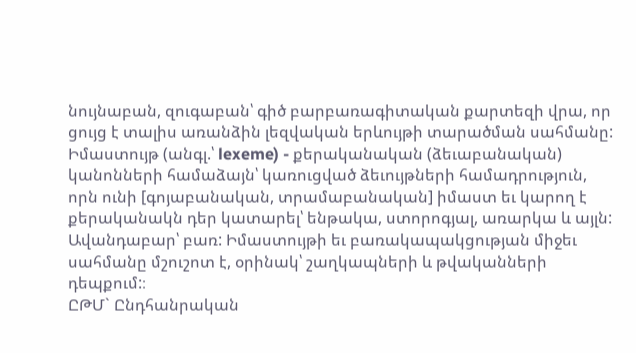նույնաբան, զուգաբան՝ գիծ բարբառագիտական քարտեզի վրա, որ ցույց է տալիս առանձին լեզվական երևույթի տարածման սահմանը:
Իմաստույթ (անգլ.՝ lexeme) - քերականական (ձեւաբանական) կանոնների համաձայն՝ կառուցված ձեւույթների համադրություն, որն ունի [գոյաբանական, տրամաբանական] իմաստ եւ կարող է քերականակն դեր կատարել՝ ենթակա, ստորոգյալ, առարկա և այլն: Ավանդաբար՝ բառ: Իմաստույթի եւ բառակապակցության միջեւ սահմանը մշուշոտ է, օրինակ՝ շաղկապների և թվականների դեպքում:։
ԸԹՄ` Ընդհանրական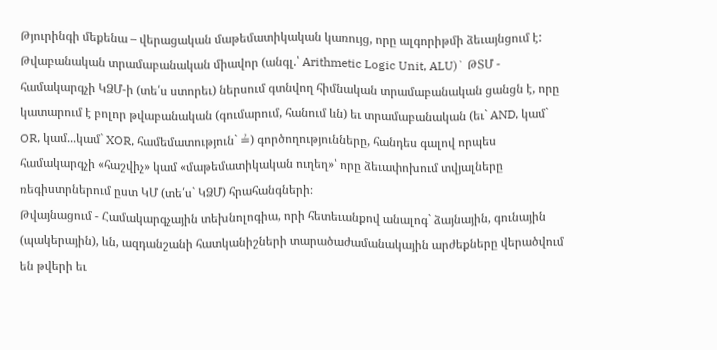Թյուրինգի մեքենա – վերացական մաթեմատիկական կառույց, որը ալգորիթմի ձեւայնցում է:
Թվաբանական տրամաբանական միավոր (անգլ.՝ Arithmetic Logic Unit, ALU)` ԹՏՄ - համակարգչի ԿՁՄ-ի (տե՛ս ստորեւ) ներսում գտնվող հիմնական տրամաբանական ցանցն է, որը կատարում է բոլոր թվաբանական (գումարում, հանում ևն) եւ տրամաբանական (եւ` AND, կամ` OR, կամ...կամ` XOR, համեմատություն` ≟) գործողությունները, հանդես գալով որպես համակարգչի «հաշվիչ» կամ «մաթեմատիկական ուղեղ»՝ որը ձեւափոխում տվյալները ռեգիստրներում ըստ ԿՄ (տե՛ս` ԿՁՄ) հրահանգների։
Թվայնացում - Համակարգչային տեխնոլոգիա, որի հետեւանքով անալոգ` ձայնային, գունային (պակերային), ևն, ազդանշանի հատկանիշների տարածաժամանակային արժեքները վերածվում են թվերի եւ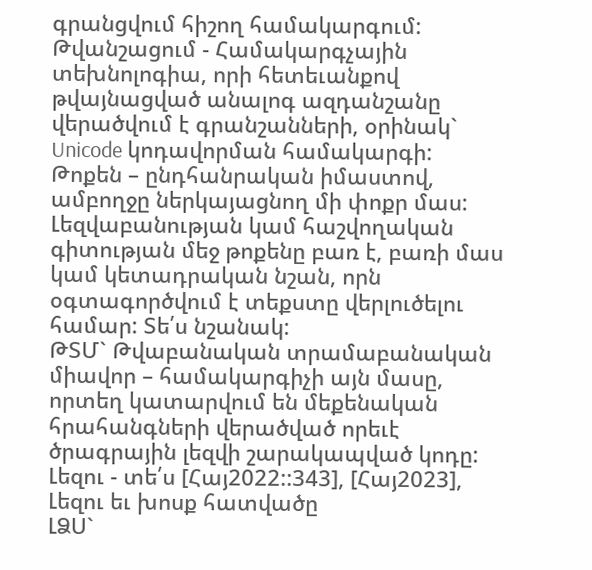գրանցվում հիշող համակարգում:
Թվանշացում - Համակարգչային տեխնոլոգիա, որի հետեւանքով թվայնացված անալոգ ազդանշանը վերածվում է գրանշանների, օրինակ` Unicode կոդավորման համակարգի:
Թոքեն – ընդհանրական իմաստով, ամբողջը ներկայացնող մի փոքր մաս: Լեզվաբանության կամ հաշվողական գիտության մեջ թոքենը բառ է, բառի մաս կամ կետադրական նշան, որն օգտագործվում է տեքստը վերլուծելու համար: Տե՛ս նշանակ:
ԹՏՄ` Թվաբանական տրամաբանական միավոր – համակարգիչի այն մասը, որտեղ կատարվում են մեքենական հրահանգների վերածված որեւէ ծրագրային լեզվի շարակապված կոդը:
Լեզու - տե՛ս [Հայ2022::343], [Հայ2023], Լեզու եւ խոսք հատվածը
ԼՁՍ`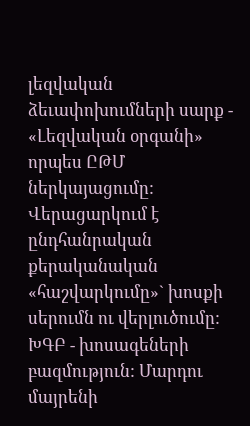լեզվական ձեւափոխումների սարք - «Լեզվական օրգանի» որպես ԸԹՄ ներկայացումը: Վերացարկում է ընդհանրական քերականական «հաշվարկումը»` խոսքի սերումն ու վերլուծումը:
ԽԳԲ - խոսագեների բազմություն: Մարդու մայրենի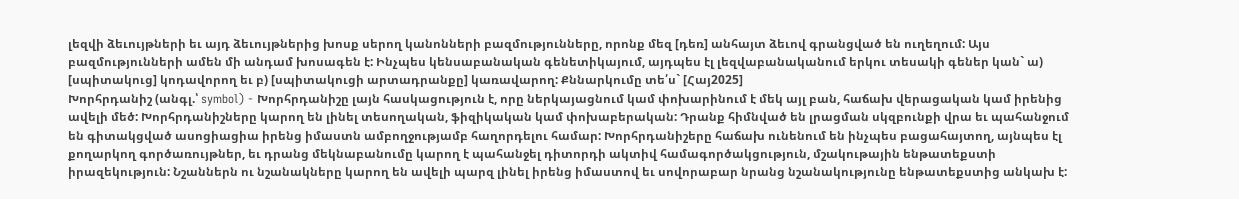լեզվի ձեւույթների եւ այդ ձեւույթներից խոսք սերող կանոնների բազմությունները, որոնք մեզ [դեռ] անհայտ ձեւով գրանցված են ուղեղում: Այս բազմությունների ամեն մի անդամ խոսագեն է: Ինչպես կենսաբանական գենետիկայում, այդպես էլ լեզվաբանականում երկու տեսակի գեներ կան` ա) [սպիտակուց] կոդավորող եւ բ) [սպիտակուցի արտադրանքը] կառավարող: Քննարկումը տե՛ս` [Հայ2025]
Խորհրդանիշ (անգլ.՝ symbol) - Խորհրդանիշը լայն հասկացություն է, որը ներկայացնում կամ փոխարինում է մեկ այլ բան, հաճախ վերացական կամ իրենից ավելի մեծ: Խորհրդանիշները կարող են լինել տեսողական, ֆիզիկական կամ փոխաբերական: Դրանք հիմնված են լրացման սկզբունքի վրա եւ պահանջում են գիտակցված ասոցիացիա իրենց իմաստն ամբողջությամբ հաղորդելու համար: Խորհրդանիշերը հաճախ ունենում են ինչպես բացահայտող, այնպես էլ քողարկող գործառույթներ, եւ դրանց մեկնաբանումը կարող է պահանջել դիտորդի ակտիվ համագործակցություն, մշակութային ենթատեքստի իրազեկություն: Նշաններն ու նշանակները կարող են ավելի պարզ լինել իրենց իմաստով եւ սովորաբար նրանց նշանակությունը ենթատեքստից անկախ է: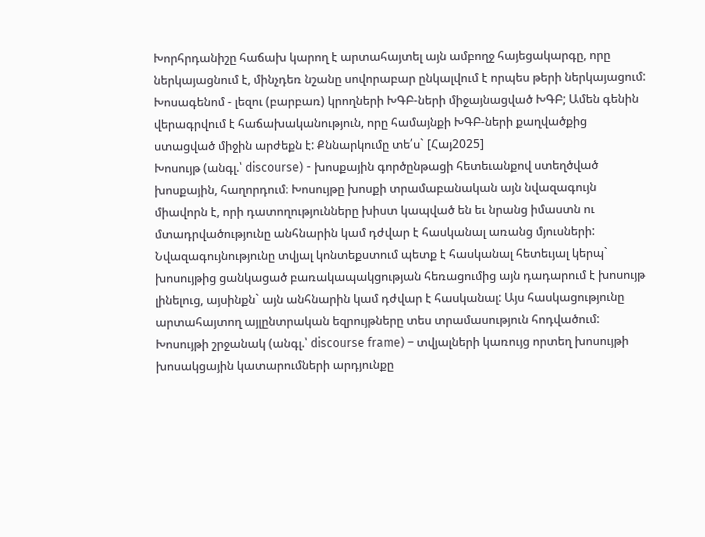Խորհրդանիշը հաճախ կարող է արտահայտել այն ամբողջ հայեցակարգը, որը ներկայացնում է, մինչդեռ նշանը սովորաբար ընկալվում է որպես թերի ներկայացում:
Խոսագենոմ - լեզու (բարբառ) կրողների ԽԳԲ-ների միջայնացված ԽԳԲ; Ամեն գենին վերագրվում է հաճախականություն, որը համայնքի ԽԳԲ-ների քաղվածքից ստացված միջին արժեքն է: Քննարկումը տե՛ս` [Հայ2025]
Խոսույթ (անգլ.՝ discourse) - խոսքային գործընթացի հետեւանքով ստեղծված խոսքային, հաղորդում։ Խոսույթը խոսքի տրամաբանական այն նվազագույն միավորն է, որի դատողությունները խիստ կապված են եւ նրանց իմաստն ու մտադրվածությունը անհնարին կամ դժվար է հասկանալ առանց մյուսների: Նվազագույնությունը տվյալ կոնտեքստում պետք է հասկանալ հետեւյալ կերպ` խոսույթից ցանկացած բառակապակցության հեռացումից այն դադարում է խոսույթ լինելուց, այսինքն` այն անհնարին կամ դժվար է հասկանալ: Այս հասկացությունը արտահայտող այլընտրական եզրույթները տես տրամասություն հոդվածում:
Խոսույթի շրջանակ (անգլ.՝ discourse frame) – տվյալների կառույց որտեղ խոսույթի խոսակցային կատարումների արդյունքը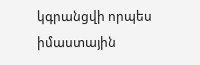կգրանցվի որպես իմաստային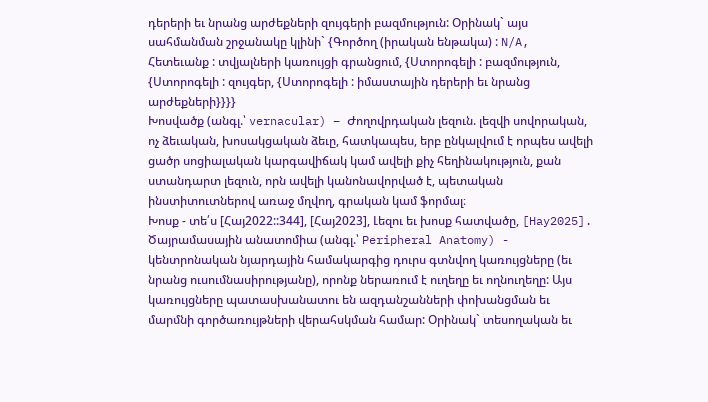դերերի եւ նրանց արժեքների զույգերի բազմություն: Օրինակ` այս սահմանման շրջանակը կլինի` {Գործող (իրական ենթակա) : N/A, Հետեւանք : տվյալների կառույցի գրանցում, {Ստորոգելի : բազմություն, {Ստորոգելի : զույգեր, {Ստորոգելի : իմաստային դերերի եւ նրանց արժեքների}}}}
Խոսվածք (անգլ.՝ vernacular) – Ժողովրդական լեզուն. լեզվի սովորական, ոչ ձեւական, խոսակցական ձեւը, հատկապես, երբ ընկալվում է որպես ավելի ցածր սոցիալական կարգավիճակ կամ ավելի քիչ հեղինակություն, քան ստանդարտ լեզուն, որն ավելի կանոնավորված է, պետական ինստիտուտներով առաջ մղվող, գրական կամ ֆորմալ։
Խոսք - տե՛ս [Հայ2022::344], [Հայ2023], Լեզու եւ խոսք հատվածը, [Hay2025].
Ծայրամասային անատոմիա (անգլ.՝ Peripheral Anatomy) - կենտրոնական նյարդային համակարգից դուրս գտնվող կառույցները (եւ նրանց ուսումնասիրությանը), որոնք ներառում է ուղեղը եւ ողնուղեղը: Այս կառույցները պատասխանատու են ազդանշանների փոխանցման եւ մարմնի գործառույթների վերահսկման համար: Օրինակ` տեսողական եւ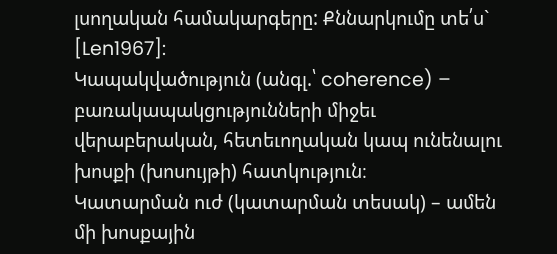լսողական համակարգերը: Քննարկումը տե՛ս` [Len1967]:
Կապակվածություն (անգլ.՝ coherence) – բառակապակցությունների միջեւ վերաբերական, հետեւողական կապ ունենալու խոսքի (խոսույթի) հատկություն։
Կատարման ուժ (կատարման տեսակ) – ամեն մի խոսքային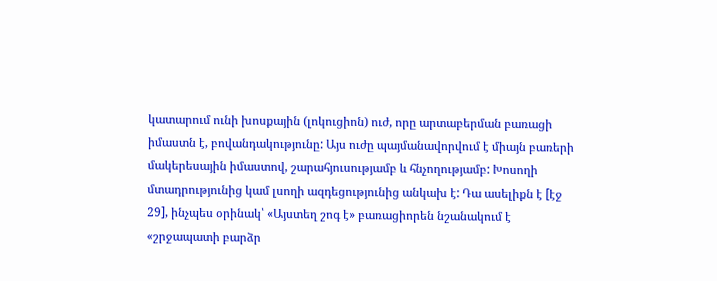կատարում ունի խոսքային (լոկուցիոն) ուժ, որը արտաբերման բառացի իմաստն է, բովանդակությունը: Այս ուժը պայմանավորվում է միայն բառերի մակերեսային իմաստով, շարահյուսությամբ և հնչողությամբ: Խոսողի մտադրությունից կամ լսողի ազդեցությունից անկախ է: Դա ասելիքն է [էջ 29], ինչպես օրինակ՝ «Այստեղ շոգ է» բառացիորեն նշանակում է «շրջապատի բարձր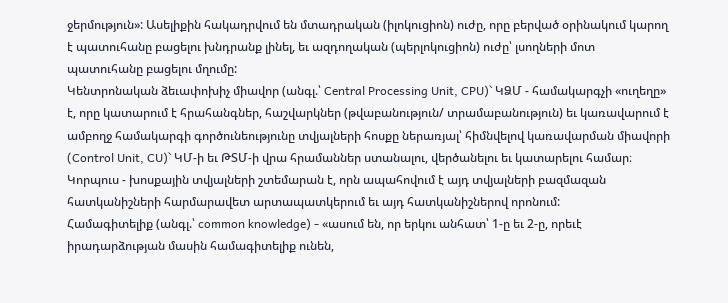ջերմություն»: Ասելիքին հակադրվում են մտադրական (իլոկուցիոն) ուժը, որը բերված օրինակում կարող է պատուհանը բացելու խնդրանք լինել, եւ ազդողական (պերլոկուցիոն) ուժը՝ լսողների մոտ պատուհանը բացելու մղումը:
Կենտրոնական ձեւափոխիչ միավոր (անգլ.՝ Central Processing Unit, CPU)` ԿՁՄ - համակարգչի «ուղեղը» է, որը կատարում է հրահանգներ, հաշվարկներ (թվաբանություն/ տրամաբանություն) եւ կառավարում է ամբողջ համակարգի գործունեությունը տվյալների հոսքը ներառյալ՝ հիմնվելով կառավարման միավորի (Control Unit, CU)` ԿՄ-ի եւ ԹՏՄ-ի վրա հրամաններ ստանալու, վերծանելու եւ կատարելու համար։
Կորպուս - խոսքային տվյալների շտեմարան է, որն ապահովում է այդ տվյալների բազմազան հատկանիշների հարմարավետ արտապատկերում եւ այդ հատկանիշներով որոնում:
Համագիտելիք (անգլ.՝ common knowledge) - «ասում են, որ երկու անհատ՝ 1-ը եւ 2-ը, որեւէ իրադարձության մասին համագիտելիք ունեն,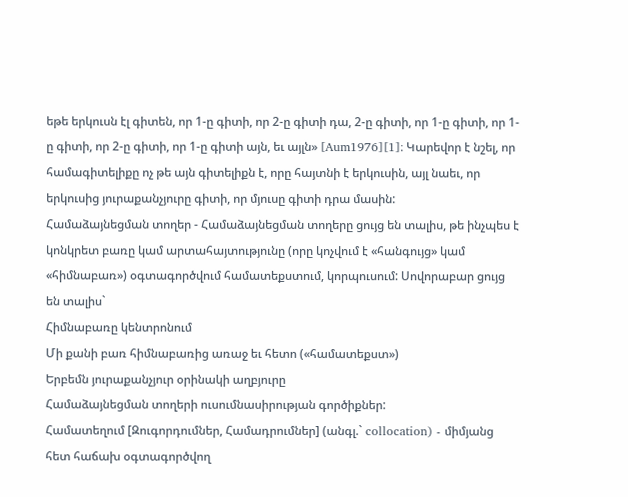եթե երկուսն էլ գիտեն, որ 1-ը գիտի, որ 2-ը գիտի դա, 2-ը գիտի, որ 1-ը գիտի, որ 1-ը գիտի, որ 2-ը գիտի, որ 1-ը գիտի այն, եւ այլն» [Aum1976][1]։ Կարեվոր է նշել, որ համագիտելիքը ոչ թե այն գիտելիքն է, որը հայտնի է երկուսին, այլ նաեւ, որ երկուսից յուրաքանչյուրը գիտի, որ մյուսը գիտի դրա մասին:
Համաձայնեցման տողեր - Համաձայնեցման տողերը ցույց են տալիս, թե ինչպես է կոնկրետ բառը կամ արտահայտությունը (որը կոչվում է «հանգույց» կամ «հիմնաբառ») օգտագործվում համատեքստում, կորպուսում: Սովորաբար ցույց են տալիս`
Հիմնաբառը կենտրոնում
Մի քանի բառ հիմնաբառից առաջ եւ հետո («համատեքստ»)
Երբեմն յուրաքանչյուր օրինակի աղբյուրը
Համաձայնեցման տողերի ուսումնասիրության գործիքներ:
Համատեղում [Զուգորդումներ, Համադրումներ] (անգլ.` collocation) - միմյանց հետ հաճախ օգտագործվող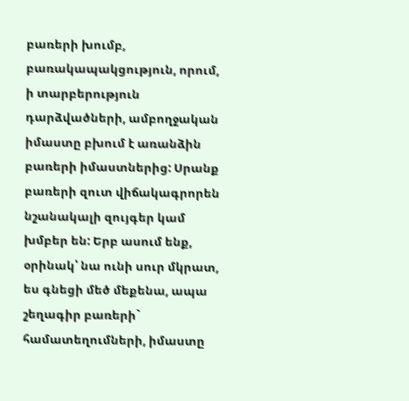բառերի խումբ, բառակապակցություն, որում, ի տարբերություն դարձվածների, ամբողջական իմաստը բխում է առանձին բառերի իմաստներից: Սրանք բառերի զուտ վիճակագրորեն նշանակալի զույգեր կամ խմբեր են: Երբ ասում ենք, օրինակ՝ նա ունի սուր մկրատ, ես գնեցի մեծ մեքենա, ապա շեղագիր բառերի` համատեղումների, իմաստը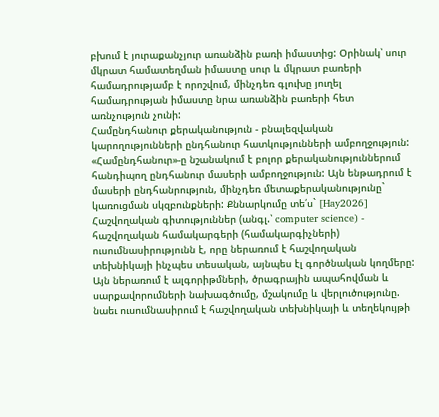բխում է յուրաքանչյուր առանձին բառի իմաստից: Օրինակ՝ սուր մկրատ համատեղման իմաստը սուր և մկրատ բառերի համադրությամբ է որոշվում, մինչդեռ գլուխը յուղել համադրության իմաստը նրա առանձին բառերի հետ առնչություն չունի:
Համընդհանուր քերականություն - բնալեզվական կարողությունների ընդհանուր հատկությունների ամբողջություն: «Համընդհանուր»-ը նշանակում է բոլոր քերականություններում հանդիպող ընդհանուր մասերի ամբողջություն: Այն ենթադրում է մասերի ընդհանրություն, մինչդեռ մետաքերականությունը` կառուցման սկզբունքների: Քննարկումը տե՛ս` [Hay2026]
Հաշվողական գիտություններ (անգլ.՝ computer science) - հաշվողական համակարգերի (համակարգիչների) ուսումնասիրությունն է, որը ներառում է հաշվողական տեխնիկայի ինչպես տեսական, այնպես էլ գործնական կողմերը: Այն ներառում է ալգորիթմների, ծրագրային ապահովման և սարքավորումների նախագծումը, մշակումը և վերլուծությունը. նաեւ ուսումնասիրում է հաշվողական տեխնիկայի և տեղեկույթի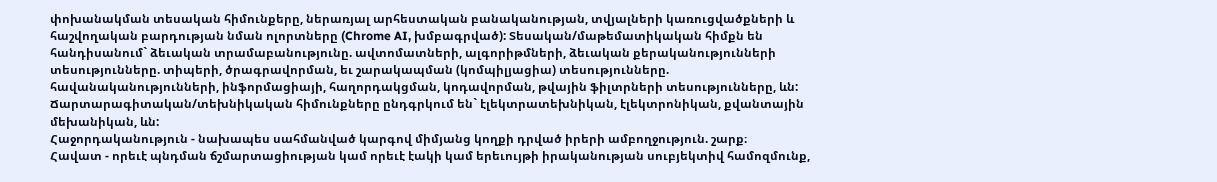փոխանակման տեսական հիմունքերը, ներառյալ արհեստական բանականության, տվյալների կառուցվածքների և հաշվողական բարդության նման ոլորտները (Chrome AI, խմբագրված): Տեսական/մաթեմատիկական հիմքն են հանդիսանում` ձեւական տրամաբանությունը. ավտոմատների, ալգորիթմների, ձեւական քերականությունների տեսությունները. տիպերի, ծրագրավորման, եւ շարակապման (կոմպիլյացիա) տեսությունները. հավանականությունների, ինֆորմացիայի, հաղորդակցման, կոդավորման, թվային ֆիլտրների տեսությունները, ևն: Ճարտարագիտական/տեխնիկական հիմունքները ընդգրկում են` էլեկտրատեխնիկան, էլեկտրոնիկան, քվանտային մեխանիկան, ևն:
Հաջորդականություն - նախապես սահմանված կարգով միմյանց կողքի դրված իրերի ամբողջություն. շարք։
Հավատ - որեւէ պնդման ճշմարտացիության կամ որեւէ էակի կամ երեւույթի իրականության սուբյեկտիվ համոզմունք,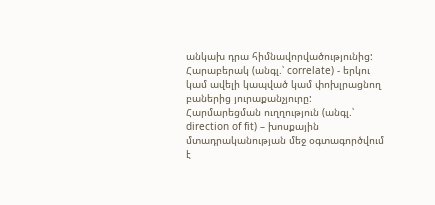անկախ դրա հիմնավորվածությունից:
Հարաբերակ (անգլ.՝ correlate) - երկու կամ ավելի կապված կամ փոխլրացնող բաներից յուրաքանչյուրը:
Հարմարեցման ուղղություն (անգլ.՝ direction of fit) – խոսքային մտադրականության մեջ օգտագործվում է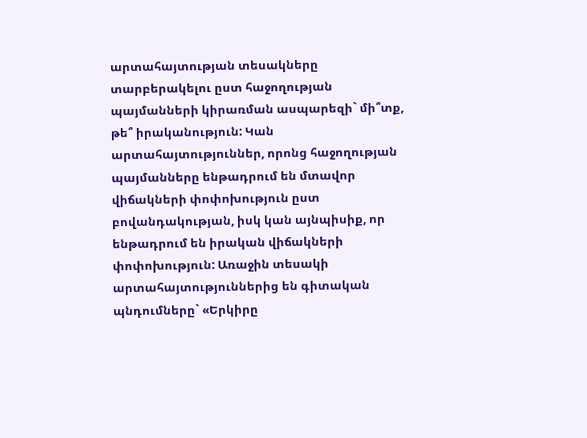արտահայտության տեսակները տարբերակելու ըստ հաջողության պայմանների կիրառման ասպարեզի` մի՞տք, թե՞ իրականություն: Կան արտահայտություններ, որոնց հաջողության պայմանները ենթադրում են մտավոր վիճակների փոփոխություն ըստ բովանդակության, իսկ կան այնպիսիք, որ ենթադրում են իրական վիճակների փոփոխություն: Առաջին տեսակի արտահայտություններից են գիտական պնդումները` «Երկիրը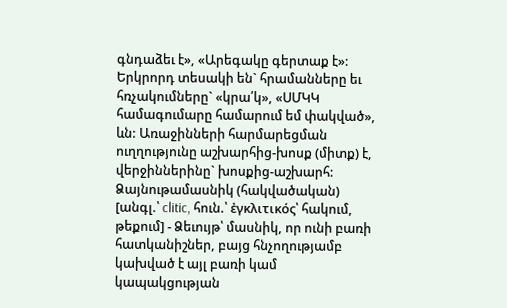գնդաձեւ է», «Արեգակը գերտաք է»: Երկրորդ տեսակի են` հրամանները եւ հռչակումները` «կրա՛կ», «ՍՄԿԿ համագումարը համարում եմ փակված», ևն: Առաջինների հարմարեցման ուղղությունը աշխարհից-խոսք (միտք) է, վերջիններինը` խոսքից-աշխարհ:
Ձայնութամասնիկ (հակվածական) [անգլ.՝ clitic, հուն.՝ ἐγκλιτικός՝ հակում, թեքում] - Ձեւույթ՝ մասնիկ, որ ունի բառի հատկանիշներ, բայց հնչողությամբ կախված է այլ բառի կամ կապակցության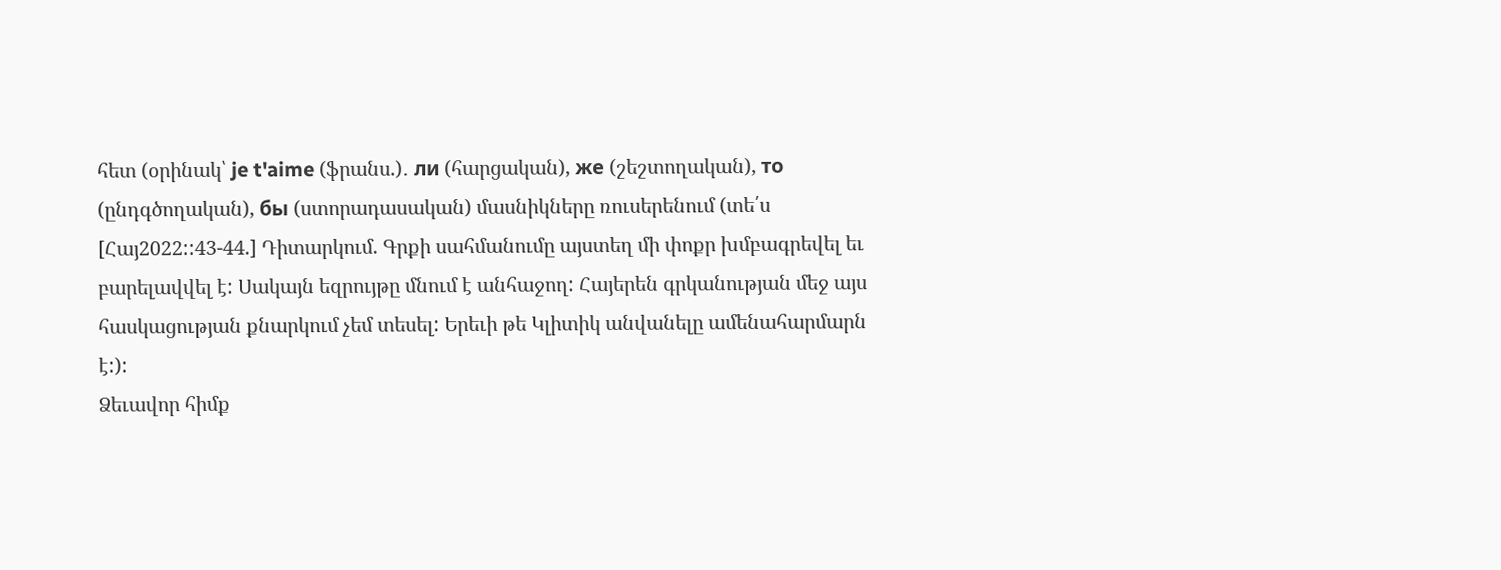հետ (օրինակ՝ je t'aime (ֆրանս.)․ ли (հարցական), же (շեշտողական), то (ընդգծողական), бы (ստորադասական) մասնիկները ռուսերենում (տե՛ս [Հայ2022::43-44.] Դիտարկում. Գրքի սահմանումը այստեղ մի փոքր խմբագրեվել եւ բարելավվել է: Սակայն եզրույթը մնում է անհաջող: Հայերեն գրկանության մեջ այս հասկացության քնարկում չեմ տեսել: Երեւի թե Կլիտիկ անվանելը ամենահարմարն է:):
Ձեւավոր հիմք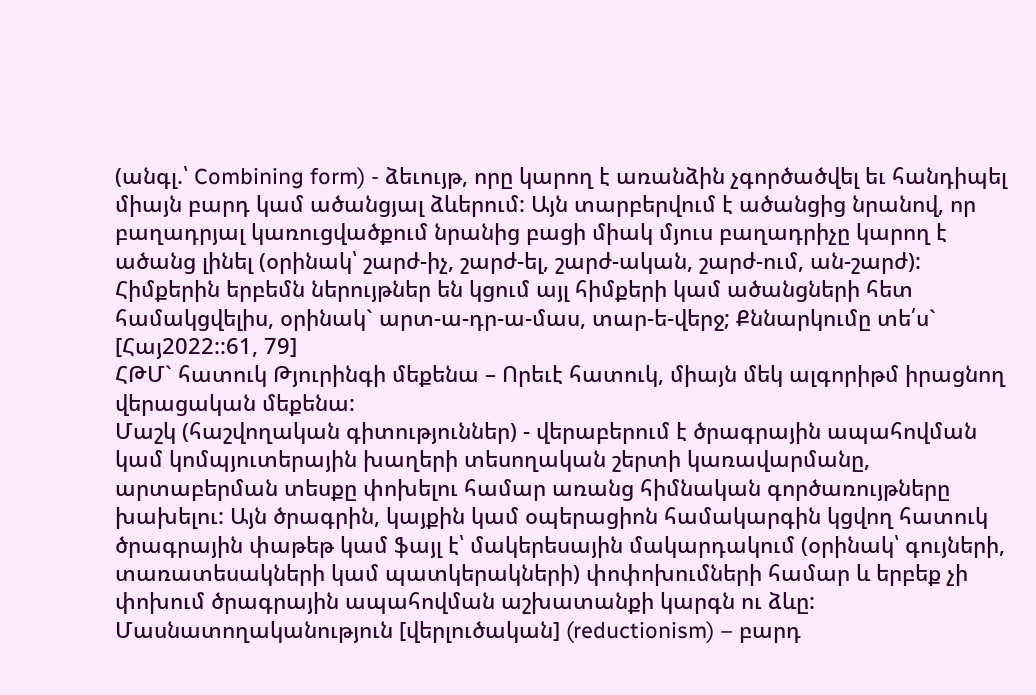(անգլ.՝ Combining form) - ձեւույթ, որը կարող է առանձին չգործածվել եւ հանդիպել միայն բարդ կամ ածանցյալ ձևերում: Այն տարբերվում է ածանցից նրանով, որ բաղադրյալ կառուցվածքում նրանից բացի միակ մյուս բաղադրիչը կարող է ածանց լինել (օրինակ՝ շարժ-իչ, շարժ-ել, շարժ-ական, շարժ-ում, ան-շարժ): Հիմքերին երբեմն ներույթներ են կցում այլ հիմքերի կամ ածանցների հետ համակցվելիս, օրինակ` արտ-ա-դր-ա-մաս, տար-ե-վերջ; Քննարկումը տե՛ս` [Հայ2022::61, 79]
ՀԹՄ` հատուկ Թյուրինգի մեքենա – Որեւէ հատուկ, միայն մեկ ալգորիթմ իրացնող վերացական մեքենա:
Մաշկ (հաշվողական գիտություններ) - վերաբերում է ծրագրային ապահովման կամ կոմպյուտերային խաղերի տեսողական շերտի կառավարմանը, արտաբերման տեսքը փոխելու համար առանց հիմնական գործառույթները խախելու: Այն ծրագրին, կայքին կամ օպերացիոն համակարգին կցվող հատուկ ծրագրային փաթեթ կամ ֆայլ է՝ մակերեսային մակարդակում (օրինակ՝ գույների, տառատեսակների կամ պատկերակների) փոփոխումների համար և երբեք չի փոխում ծրագրային ապահովման աշխատանքի կարգն ու ձևը:
Մասնատողականություն [վերլուծական] (reductionism) – բարդ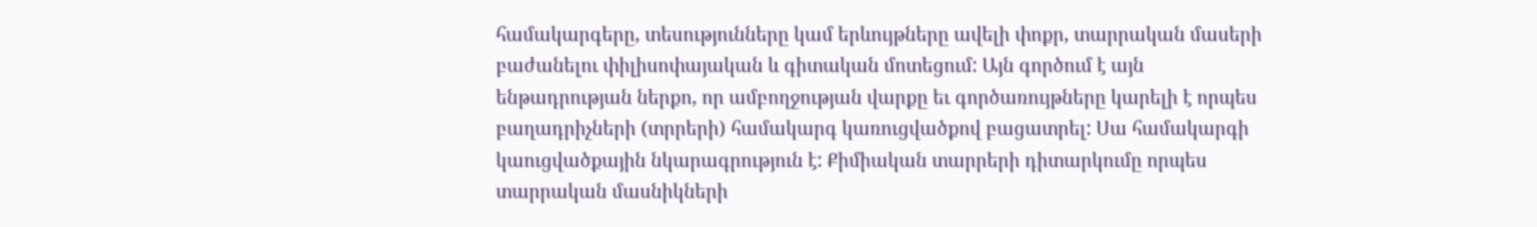համակարգերը, տեսությունները կամ երևույթները ավելի փոքր, տարրական մասերի բաժանելու փիլիսոփայական և գիտական մոտեցում: Այն գործում է այն ենթադրության ներքո, որ ամբողջության վարքը եւ գործառույթները կարելի է որպես բաղադրիչների (տրրերի) համակարգ կառուցվածքով բացատրել: Սա համակարգի կաուցվածքային նկարագրություն է: Քիմիական տարրերի դիտարկումը որպես տարրական մասնիկների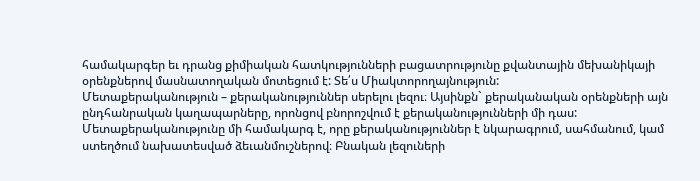համակարգեր եւ դրանց քիմիական հատկությունների բացատրությունը քվանտային մեխանիկայի օրենքներով մասնատողական մոտեցում է: Տե՛ս Միակտորողայնություն:
Մետաքերականություն – քերականություններ սերելու լեզու։ Այսինքն` քերականական օրենքների այն ընդհանրական կաղապարները, որոնցով բնորոշվում է քերականությունների մի դաս: Մետաքերականությունը մի համակարգ է, որը քերականություններ է նկարագրում, սահմանում, կամ ստեղծում նախատեսված ձեւանմուշներով։ Բնական լեզուների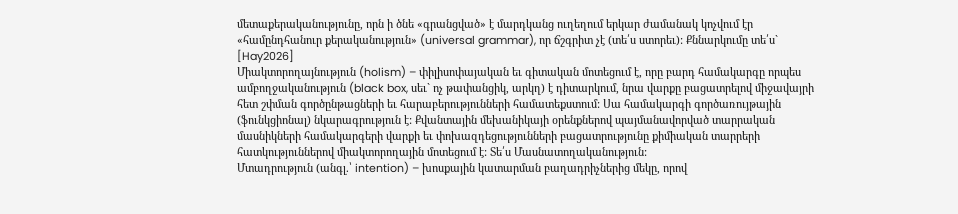մետաքերականությունը, որն ի ծնե «գրանցված» է մարդկանց ուղեղում երկար ժամանակ կոչվում էր «համընդհանուր քերականություն» (universal grammar), որ ճշգրիտ չէ (տե՛ս ստորեւ): Քննարկումը տե՛ս` [Hay2026]
Միակտորողայնություն (holism) – փիլիսոփայական եւ գիտական մոտեցում է, որը բարդ համակարգը որպես ամբողջականություն (black box, սեւ` ոչ թափանցիկ, արկղ) է դիտարկում, նրա վարքը բացատրելով միջավայրի հետ շփման գործընթացների եւ հարաբերությունների համատեքստում: Սա համակարգի գործառույթային (ֆունկցիոնալ) նկարագրություն է: Քվանտային մեխանիկայի օրենքներով պայմանավորված տարրական մասնիկների համակարգերի վարքի եւ փոխազդեցությունների բացատրությունը քիմիական տարրերի հատկություններով միակտորողային մոտեցում է: Տե՛ս Մասնատողականություն:
Մտադրություն (անգլ.՝ intention) – խոսքային կատարման բաղադրիչներից մեկը, որով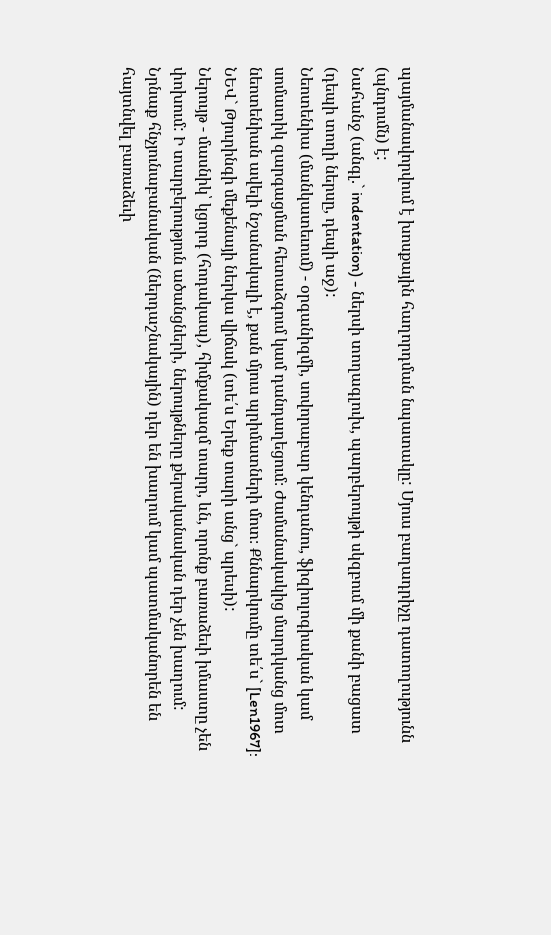պայմանավորվում է խոսքային հաղորդման նպատակը: Մյուս բաղադրիչը դատողությունն (պնդումն) է:
Նահանջ (անգլ.` indentation) - ներսի տողագլուխ, պարբերույթի սկզբում մի քանի բացատ (դեպի տողի ներսը, դեպի աջ):
Նեոտենիա (մանկատեւում) - օրգանիզմի, սովորաբար կենդանու, ֆիզիոլոգիական կամ սոմատիկ զարգացման հետաձգում կամ դանդաղեցում։ Ժամանակակից մարդկանց մոտ նեոտենիան ավելի նշանակալի է, քան մյուս պրիմատների մոտ։ Քննարկումը տե՛ս` [Len1967]:
ՆԵՎ` Թյուրինգի մեքենայի ներկա վիճակ (տե՛ս Երեք տարի անց` պրեսի):
Ներույթ - մասնիկ՝ կցորդ (հոդակապ), հիմքակազմ տարր, ևն, որոնք բառաձեւի իմաստը չեն փոխում: Ի տարբերություն ածանցների, ներույթները քերականական դեր չեն խաղում: Նրնաք հնչյունաբանական (ներդաշնակային) դեր են խաղում կամ պատմականորեն են հայտնվել բառաձեւի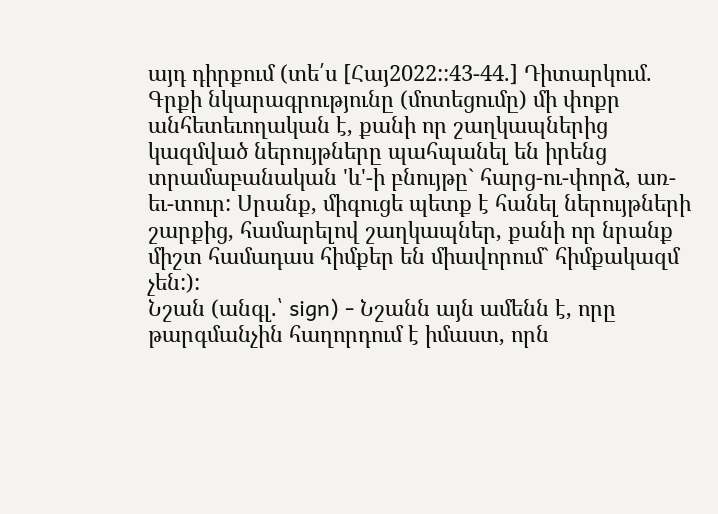այդ դիրքում (տե՛ս [Հայ2022::43-44.] Դիտարկում. Գրքի նկարագրությունը (մոտեցումը) մի փոքր անհետեւողական է, քանի որ շաղկապներից կազմված ներույթները պահպանել են իրենց տրամաբանական 'և'-ի բնույթը` հարց-ու-փորձ, առ-եւ-տուր: Սրանք, միգուցե պետք է հանել ներույթների շարքից, համարելով շաղկապներ, քանի որ նրանք միշտ համադաս հիմքեր են միավորում` հիմքակազմ չեն:):
Նշան (անգլ.՝ sign) - Նշանն այն ամենն է, որը թարգմանչին հաղորդում է իմաստ, որն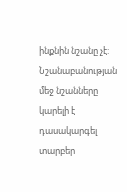ինքնին նշանը չէ: Նշանաբանության մեջ նշանները կարելի է դասակարգել տարբեր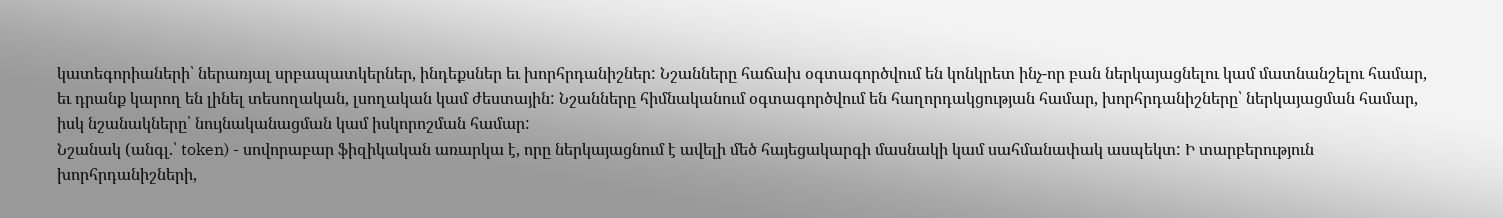կատեգորիաների՝ ներառյալ սրբապատկերներ, ինդեքսներ եւ խորհրդանիշներ: Նշանները հաճախ օգտագործվում են կոնկրետ ինչ-որ բան ներկայացնելու կամ մատնանշելու համար, եւ դրանք կարող են լինել տեսողական, լսողական կամ ժեստային: Նշանները հիմնականում օգտագործվում են հաղորդակցության համար, խորհրդանիշները՝ ներկայացման համար, իսկ նշանակները՝ նույնականացման կամ իսկորոշման համար:
Նշանակ (անգլ.՝ token) - սովորաբար ֆիզիկական առարկա է, որը ներկայացնում է ավելի մեծ հայեցակարգի մասնակի կամ սահմանափակ ասպեկտ: Ի տարբերություն խորհրդանիշների,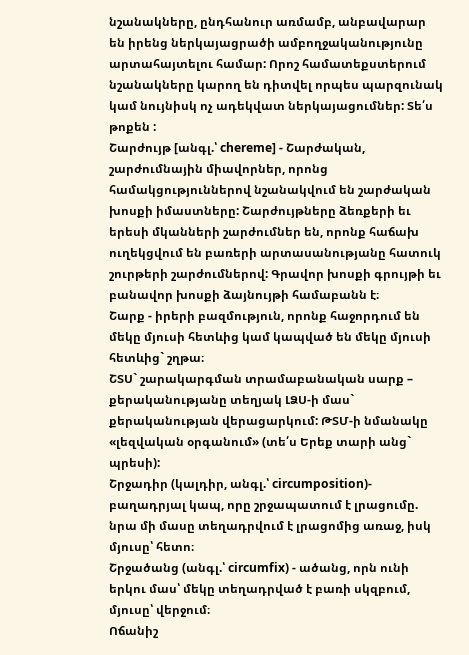նշանակները, ընդհանուր առմամբ, անբավարար են իրենց ներկայացրածի ամբողջականությունը արտահայտելու համար: Որոշ համատեքստերում նշանակները կարող են դիտվել որպես պարզունակ կամ նույնիսկ ոչ ադեկվատ ներկայացումներ: Տե՛ս թոքեն :
Շարժույթ [անգլ.՝ chereme] - Շարժական, շարժումնային միավորներ, որոնց համակցություններով նշանակվում են շարժական խոսքի իմաստները: Շարժույթները ձեռքերի եւ երեսի մկանների շարժումներ են, որոնք հաճախ ուղեկցվում են բառերի արտասանությանը հատուկ շուրթերի շարժումներով: Գրավոր խոսքի գրույթի եւ բանավոր խոսքի ձայնույթի համաբանն է։
Շարք - իրերի բազմություն, որոնք հաջորդում են մեկը մյուսի հետևից կամ կապված են մեկը մյուսի հետևից` շղթա։
ՇՏՍ` շարակարգման տրամաբանական սարք – քերականությանը տեղյակ ԼՁՍ-ի մաս` քերականության վերացարկում: ԹՏՄ-ի նմանակը «լեզվական օրգանում» (տե՛ս Երեք տարի անց` պրեսի):
Շրջադիր (կալդիր, անգլ.՝ circumposition)- բաղադրյալ կապ, որը շրջապատում է լրացումը. նրա մի մասը տեղադրվում է լրացոմից առաջ, իսկ մյուսը՝ հետո։
Շրջածանց (անգլ.՝ circumfix) - ածանց, որն ունի երկու մաս՝ մեկը տեղադրված է բառի սկզբում, մյուսը՝ վերջում։
Ոճանիշ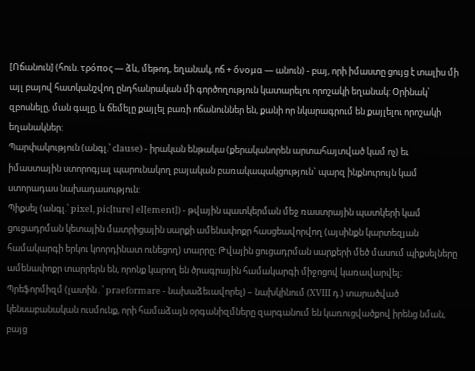[Ոճանուն] (հուն. τρόπος — ձև, մեթոդ, եղանակ, ոճ + ὄνομα — անուն) - բայ, որի իմաստը ցույց է տալիս մի այլ բայով հատկանշվող ընդհանրական մի գործողություն կատարելու որոշակի եղանակ: Օրինակ՝ զբոսնելը, ման գալը, և ճեմելը քայլել բառի ոճանուններ են, քանի որ նկարագրում են քայլելու որոշակի եղանակներ:
Պարփակություն (անգլ.՝ clause) - իրական ենթակա (քերականորեն արտահայտված կամ ոչ) եւ իմաստային ստորոգյալ պարունակող բայական բառակապակցություն` պարզ ինքնուրույն կամ ստորադաս նախադասություն:
Պիքսել (անգլ.՝ pixel, pic[ture] el[ement]) - թվային պատկերման մեջ ռաստրային պատկերի կամ ցուցադրման կետային մատրիցային սարքի ամենափոքր հասցեավորվող (այսինքն կարտեզյան համակարգի երկու կոորդինատ ունեցող) տարրը։ Թվային ցուցադրման սարքերի մեծ մասում պիքսելները ամենափոքր տարրերն են, որոնք կարող են ծրագրային համակարգի միջոցով կառավարվել։
Պրեֆորմիզմ (լատին․՝ praeformare - նախաձեւավորել) – նախկինում (XVIII դ.) տարածված կենսաբանական ուսմունք, որի համաձայն օրգանիզմները զարգանում են կառուցվածքով իրենց նման, բայց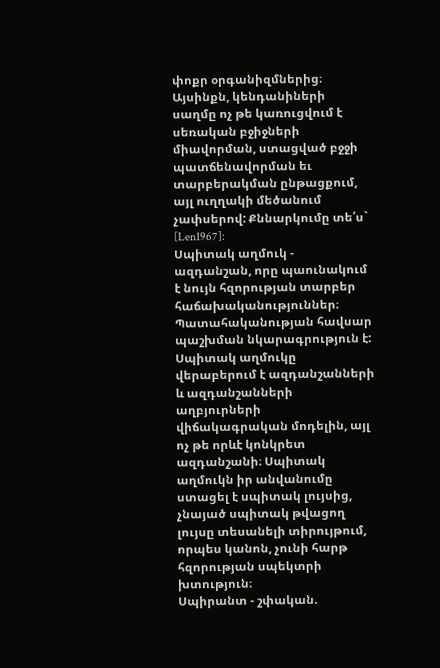փոքր օրգանիզմներից։ Այսինքն, կենդանիների սաղմը ոչ թե կառուցվում է սեռական բջիջների միավորման, ստացված բջջի պատճենավորման եւ տարբերակման ընթացքում, այլ ուղղակի մեծանում չափսերով: Քննարկումը տե՛ս` [Len1967]:
Սպիտակ աղմուկ - ազդանշան, որը պաունակում է նույն հզորության տարբեր հաճախականություններ։ Պատահականության հավսար պաշխման նկարագրություն է: Սպիտակ աղմուկը վերաբերում է ազդանշանների և ազդանշանների աղբյուրների վիճակագրական մոդելին, այլ ոչ թե որևէ կոնկրետ ազդանշանի։ Սպիտակ աղմուկն իր անվանումը ստացել է սպիտակ լույսից, չնայած սպիտակ թվացող լույսը տեսանելի տիրույթում, որպես կանոն, չունի հարթ հզորության սպեկտրի խտություն։
Սպիրանտ - շփական.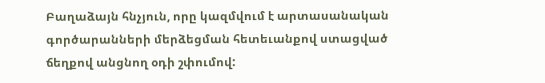Բաղաձայն հնչյուն, որը կազմվում է արտասանական գործարանների մերձեցման հետեւանքով ստացված ճեղքով անցնող օդի շփումով: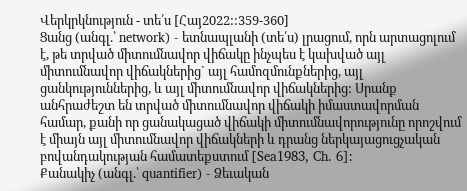Վերկրկնություն - տե՛ս [Հայ2022::359-360]
Ցանց (անգլ.՝ network) - ետնապլանի (տե՛ս) լրացում, որն արտացոլում է, թե տրված միտումնավոր վիճակը ինչպես է կախված այլ միտումնավոր վիճակներից` այլ համոզմունքներից, այլ ցանկություններից, և այլ միտումնավոր վիճակներից: Սրանք անհրաժեշտ են տրված միտումնավոր վիճակի իմաստավորման համար, քանի որ ցանակացած վիճակի միտումնավորությունը որոշվում է միայն այլ միտումնավոր վիճակների և դրանց ներկայացուցչական բովանդակության համատեքստում [Sea1983, Ch. 6]:
Քանակիչ (անգլ.՝ quantifier) - Ձեւական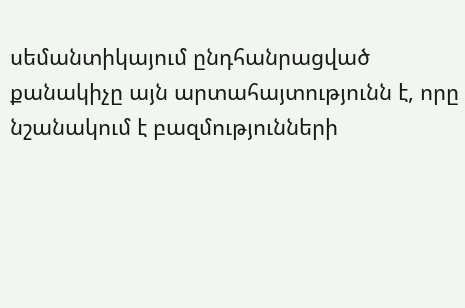սեմանտիկայում ընդհանրացված քանակիչը այն արտահայտությունն է, որը նշանակում է բազմությունների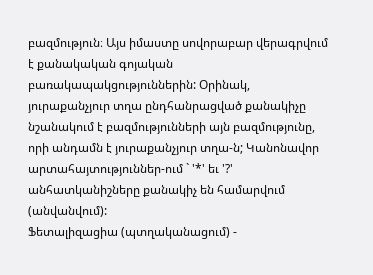բազմություն։ Այս իմաստը սովորաբար վերագրվում է քանակական գոյական բառակապակցություններին: Օրինակ, յուրաքանչյուր տղա ընդհանրացված քանակիչը նշանակում է բազմությունների այն բազմությունը, որի անդամն է յուրաքանչյուր տղա-ն; Կանոնավոր արտահայտություններ-ում ` '*' եւ '?' անհատկանիշները քանակիչ են համարվում (անվանվում):
Ֆետալիզացիա (պտղականացում) -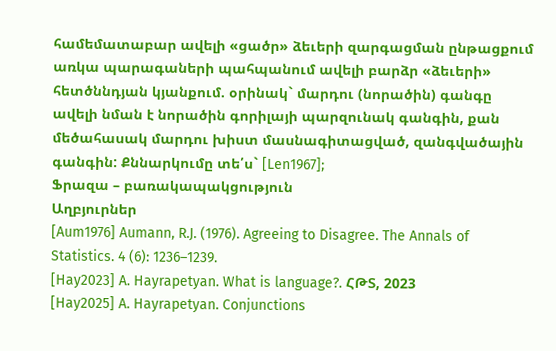համեմատաբար ավելի «ցածր» ձեւերի զարգացման ընթացքում առկա պարագաների պահպանում ավելի բարձր «ձեւերի» հետծննդյան կյանքում. օրինակ` մարդու (նորածին) գանգը ավելի նման է նորածին գորիլայի պարզունակ գանգին, քան մեծահասակ մարդու խիստ մասնագիտացված, զանգվածային գանգին: Քննարկումը տե՛ս` [Len1967];
Ֆրազա – բառակապակցություն
Աղբյուրներ
[Aum1976] Aumann, R.J. (1976). Agreeing to Disagree. The Annals of Statistics. 4 (6): 1236–1239.
[Hay2023] A. Hayrapetyan. What is language?. ՀԹՏ, 2023
[Hay2025] A. Hayrapetyan. Conjunctions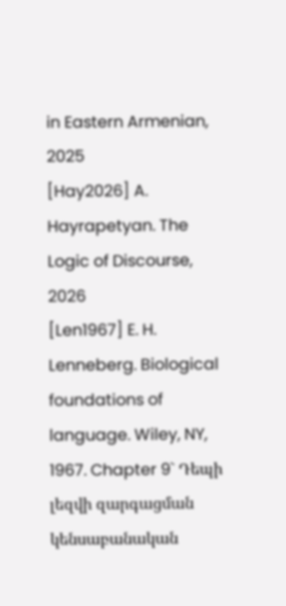in Eastern Armenian, 2025
[Hay2026] A. Hayrapetyan. The Logic of Discourse, 2026
[Len1967] E. H. Lenneberg. Biological foundations of language. Wiley, NY, 1967. Chapter 9` Դեպի լեզվի զարգացման կենսաբանական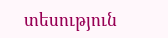տեսություն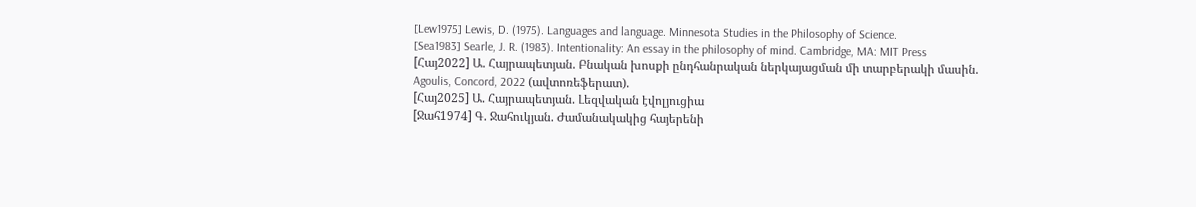[Lew1975] Lewis, D. (1975). Languages and language. Minnesota Studies in the Philosophy of Science.
[Sea1983] Searle, J. R. (1983). Intentionality: An essay in the philosophy of mind. Cambridge, MA: MIT Press
[Հայ2022] Ա. Հայրապետյան. Բնական խոսքի ընդհանրական ներկայացման մի տարբերակի մասին. Agoulis, Concord, 2022 (ավտոռեֆերատ).
[Հայ2025] Ա. Հայրապետյան. Լեզվական էվոլյուցիա
[Ջահ1974] Գ. Ջահուկյան. Ժամանակակից հայերենի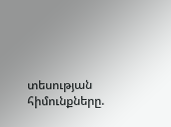տեսության հիմունքները.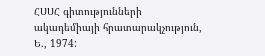ՀՍՍՀ գիտությունների ակադեմիայի հրատարակչություն, Ե., 1974: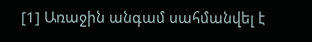[1] Առաջին անգամ սահմանվել է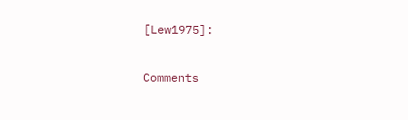[Lew1975]:

Comments